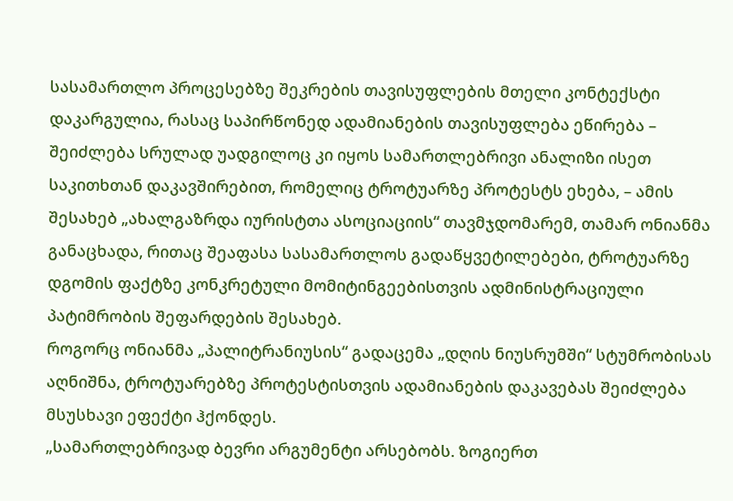სასამართლო პროცესებზე შეკრების თავისუფლების მთელი კონტექსტი დაკარგულია, რასაც საპირწონედ ადამიანების თავისუფლება ეწირება – შეიძლება სრულად უადგილოც კი იყოს სამართლებრივი ანალიზი ისეთ საკითხთან დაკავშირებით, რომელიც ტროტუარზე პროტესტს ეხება, – ამის შესახებ „ახალგაზრდა იურისტთა ასოციაციის“ თავმჯდომარემ, თამარ ონიანმა განაცხადა, რითაც შეაფასა სასამართლოს გადაწყვეტილებები, ტროტუარზე დგომის ფაქტზე კონკრეტული მომიტინგეებისთვის ადმინისტრაციული პატიმრობის შეფარდების შესახებ.
როგორც ონიანმა „პალიტრანიუსის“ გადაცემა „დღის ნიუსრუმში“ სტუმრობისას აღნიშნა, ტროტუარებზე პროტესტისთვის ადამიანების დაკავებას შეიძლება მსუსხავი ეფექტი ჰქონდეს.
„სამართლებრივად ბევრი არგუმენტი არსებობს. ზოგიერთ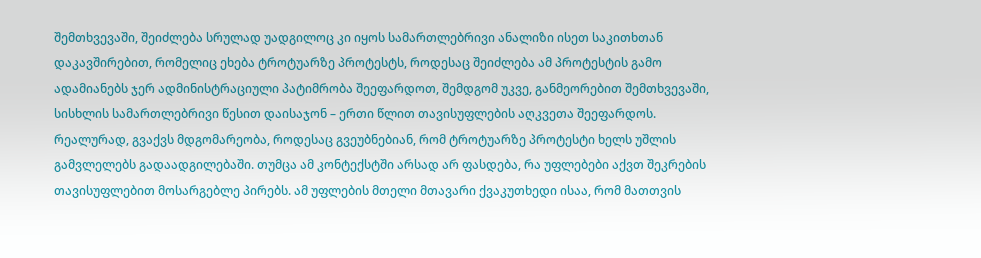შემთხვევაში, შეიძლება სრულად უადგილოც კი იყოს სამართლებრივი ანალიზი ისეთ საკითხთან დაკავშირებით, რომელიც ეხება ტროტუარზე პროტესტს, როდესაც შეიძლება ამ პროტესტის გამო ადამიანებს ჯერ ადმინისტრაციული პატიმრობა შეეფარდოთ, შემდგომ უკვე, განმეორებით შემთხვევაში, სისხლის სამართლებრივი წესით დაისაჯონ – ერთი წლით თავისუფლების აღკვეთა შეეფარდოს.
რეალურად, გვაქვს მდგომარეობა, როდესაც გვეუბნებიან, რომ ტროტუარზე პროტესტი ხელს უშლის გამვლელებს გადაადგილებაში. თუმცა ამ კონტექსტში არსად არ ფასდება, რა უფლებები აქვთ შეკრების თავისუფლებით მოსარგებლე პირებს. ამ უფლების მთელი მთავარი ქვაკუთხედი ისაა, რომ მათთვის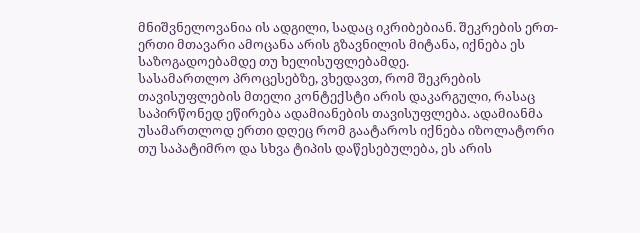მნიშვნელოვანია ის ადგილი, სადაც იკრიბებიან. შეკრების ერთ-ერთი მთავარი ამოცანა არის გზავნილის მიტანა, იქნება ეს საზოგადოებამდე თუ ხელისუფლებამდე.
სასამართლო პროცესებზე, ვხედავთ, რომ შეკრების თავისუფლების მთელი კონტექსტი არის დაკარგული, რასაც საპირწონედ ეწირება ადამიანების თავისუფლება. ადამიანმა უსამართლოდ ერთი დღეც რომ გაატაროს იქნება იზოლატორი თუ საპატიმრო და სხვა ტიპის დაწესებულება, ეს არის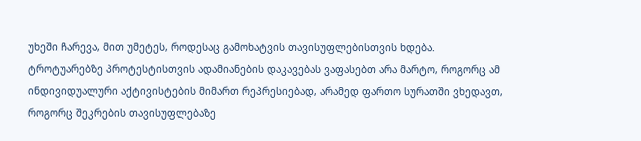უხეში ჩარევა, მით უმეტეს, როდესაც გამოხატვის თავისუფლებისთვის ხდება.
ტროტუარებზე პროტესტისთვის ადამიანების დაკავებას ვაფასებთ არა მარტო, როგორც ამ ინდივიდუალური აქტივისტების მიმართ რეპრესიებად, არამედ ფართო სურათში ვხედავთ, როგორც შეკრების თავისუფლებაზე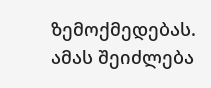ზემოქმედებას. ამას შეიძლება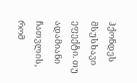ჰქონდეს მსუსხავი ეფექტი. თუ ადამიანი ჩათვლის, რომ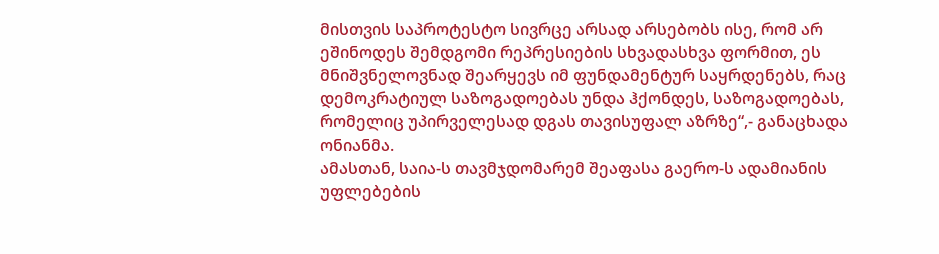მისთვის საპროტესტო სივრცე არსად არსებობს ისე, რომ არ ეშინოდეს შემდგომი რეპრესიების სხვადასხვა ფორმით, ეს მნიშვნელოვნად შეარყევს იმ ფუნდამენტურ საყრდენებს, რაც დემოკრატიულ საზოგადოებას უნდა ჰქონდეს, საზოგადოებას, რომელიც უპირველესად დგას თავისუფალ აზრზე“,- განაცხადა ონიანმა.
ამასთან, საია-ს თავმჯდომარემ შეაფასა გაერო-ს ადამიანის უფლებების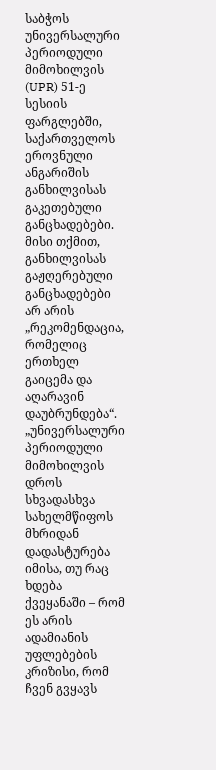საბჭოს უნივერსალური პერიოდული მიმოხილვის (UPR) 51-ე სესიის ფარგლებში, საქართველოს ეროვნული ანგარიშის განხილვისას გაკეთებული განცხადებები. მისი თქმით, განხილვისას გაჟღერებული განცხადებები არ არის „რეკომენდაცია, რომელიც ერთხელ გაიცემა და აღარავინ დაუბრუნდება“.
„უნივერსალური პერიოდული მიმოხილვის დროს სხვადასხვა სახელმწიფოს მხრიდან დადასტურება იმისა, თუ რაც ხდება ქვეყანაში – რომ ეს არის ადამიანის უფლებების კრიზისი, რომ ჩვენ გვყავს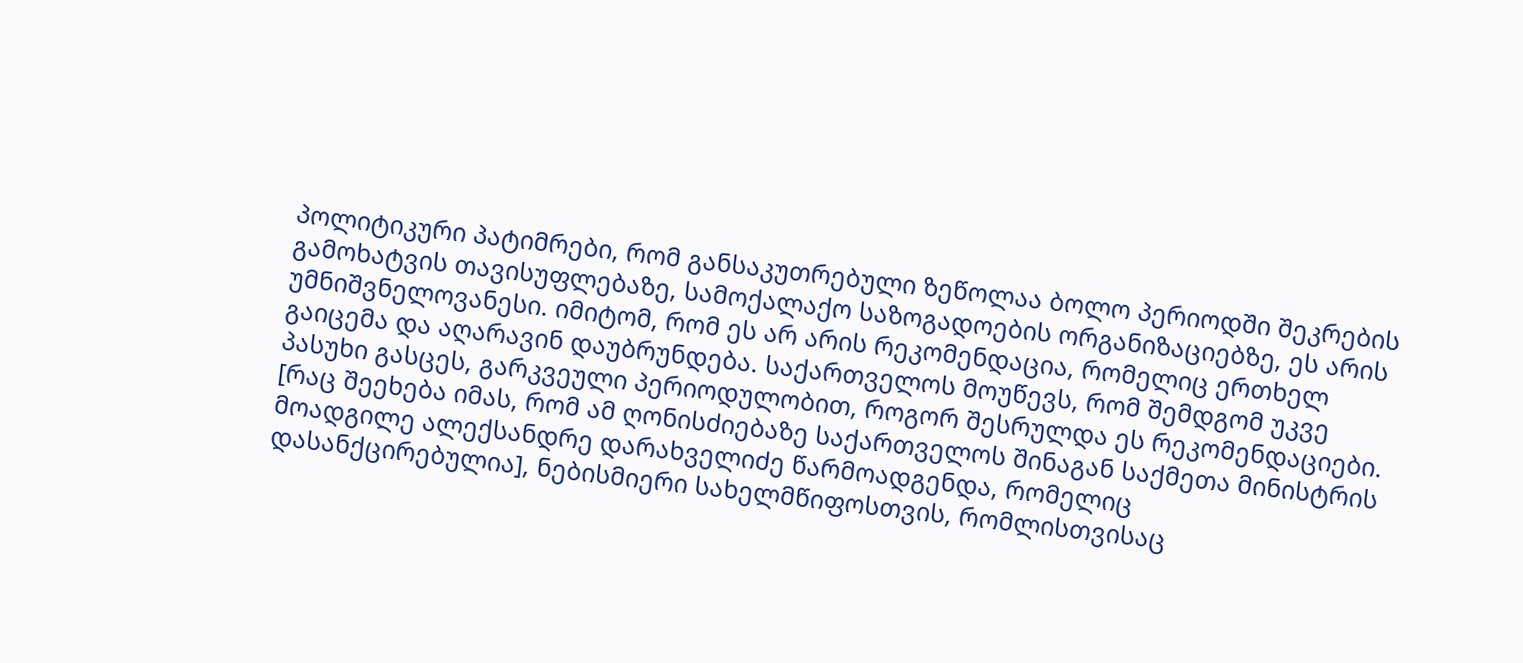პოლიტიკური პატიმრები, რომ განსაკუთრებული ზეწოლაა ბოლო პერიოდში შეკრების გამოხატვის თავისუფლებაზე, სამოქალაქო საზოგადოების ორგანიზაციებზე, ეს არის უმნიშვნელოვანესი. იმიტომ, რომ ეს არ არის რეკომენდაცია, რომელიც ერთხელ გაიცემა და აღარავინ დაუბრუნდება. საქართველოს მოუწევს, რომ შემდგომ უკვე პასუხი გასცეს, გარკვეული პერიოდულობით, როგორ შესრულდა ეს რეკომენდაციები.
[რაც შეეხება იმას, რომ ამ ღონისძიებაზე საქართველოს შინაგან საქმეთა მინისტრის მოადგილე ალექსანდრე დარახველიძე წარმოადგენდა, რომელიც დასანქცირებულია], ნებისმიერი სახელმწიფოსთვის, რომლისთვისაც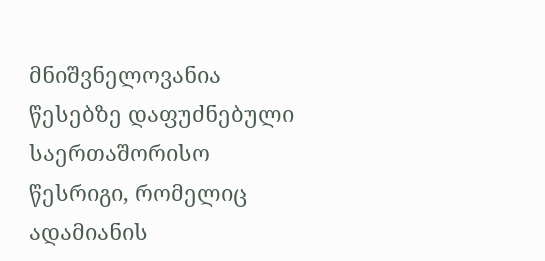მნიშვნელოვანია წესებზე დაფუძნებული საერთაშორისო წესრიგი, რომელიც ადამიანის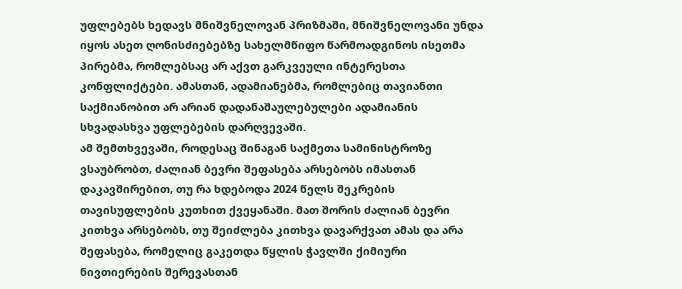უფლებებს ხედავს მნიშვნელოვან პრიზმაში, მნიშვნელოვანი უნდა იყოს ასეთ ღონისძიებებზე სახელმწიფო წარმოადგინოს ისეთმა პირებმა, რომლებსაც არ აქვთ გარკვეული ინტერესთა კონფლიქტები. ამასთან, ადამიანებმა, რომლებიც თავიანთი საქმიანობით არ არიან დადანაშაულებულები ადამიანის სხვადასხვა უფლებების დარღვევაში.
ამ შემთხვევაში, როდესაც შინაგან საქმეთა სამინისტროზე ვსაუბრობთ, ძალიან ბევრი შეფასება არსებობს იმასთან დაკავშირებით, თუ რა ხდებოდა 2024 წელს შეკრების თავისუფლების კუთხით ქვეყანაში. მათ შორის ძალიან ბევრი კითხვა არსებობს, თუ შეიძლება კითხვა დავარქვათ ამას და არა შეფასება, რომელიც გაკეთდა წყლის ჭავლში ქიმიური ნივთიერების შერევასთან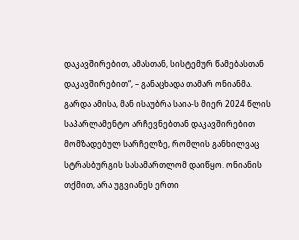დაკავშირებით, ამასთან, სისტემურ წამებასთან დაკავშირებით“, – განაცხადა თამარ ონიანმა.
გარდა ამისა, მან ისაუბრა საია-ს მიერ 2024 წლის საპარლამენტო არჩევნებთან დაკავშირებით მომზადებულ სარჩელზე, რომლის განხილვაც სტრასბურგის სასამართლომ დაიწყო. ონიანის თქმით, არა უგვიანეს ერთი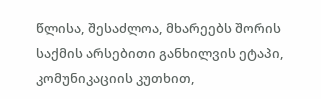წლისა, შესაძლოა, მხარეებს შორის საქმის არსებითი განხილვის ეტაპი, კომუნიკაციის კუთხით,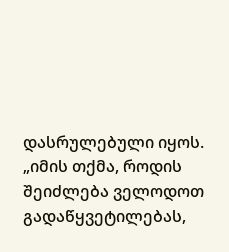დასრულებული იყოს.
„იმის თქმა, როდის შეიძლება ველოდოთ გადაწყვეტილებას,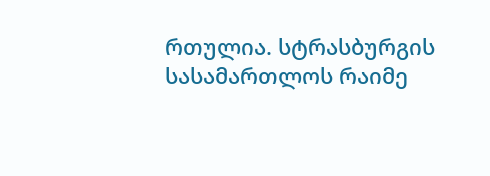რთულია. სტრასბურგის სასამართლოს რაიმე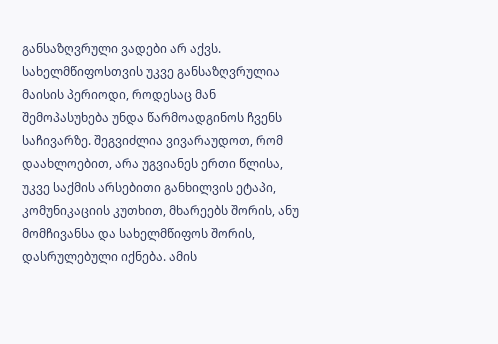განსაზღვრული ვადები არ აქვს. სახელმწიფოსთვის უკვე განსაზღვრულია მაისის პერიოდი, როდესაც მან შემოპასუხება უნდა წარმოადგინოს ჩვენს საჩივარზე. შეგვიძლია ვივარაუდოთ, რომ დაახლოებით, არა უგვიანეს ერთი წლისა, უკვე საქმის არსებითი განხილვის ეტაპი, კომუნიკაციის კუთხით, მხარეებს შორის, ანუ მომჩივანსა და სახელმწიფოს შორის, დასრულებული იქნება. ამის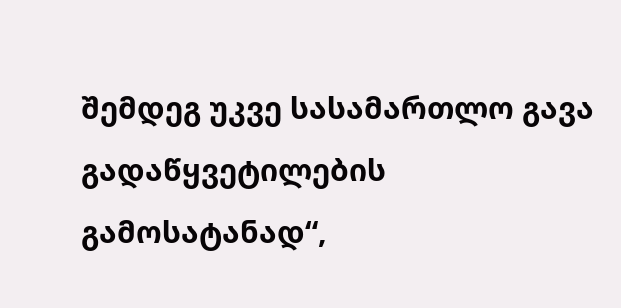შემდეგ უკვე სასამართლო გავა გადაწყვეტილების გამოსატანად“,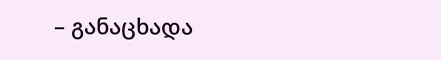– განაცხადა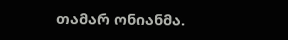თამარ ონიანმა.